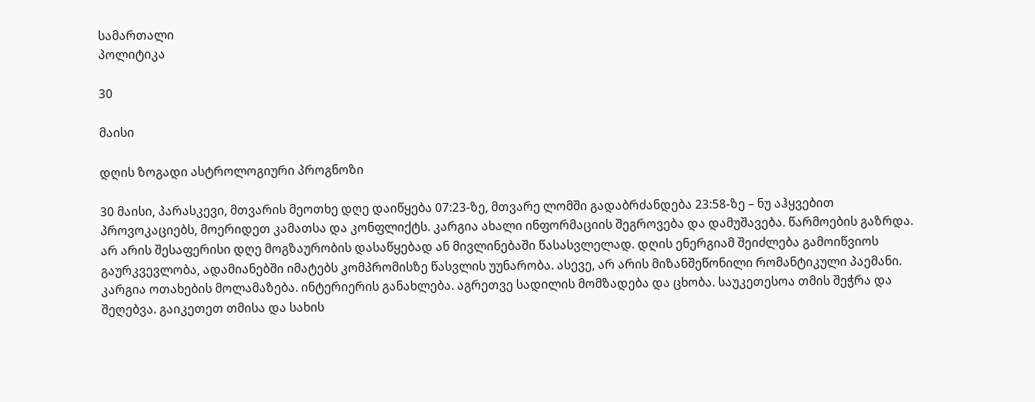სამართალი
პოლიტიკა

30

მაისი

დღის ზოგადი ასტროლოგიური პროგნოზი

30 მაისი, პარასკევი, მთვარის მეოთხე დღე დაიწყება 07:23-ზე, მთვარე ლომში გადაბრძანდება 23:58-ზე – ნუ აჰყვებით პროვოკაციებს, მოერიდეთ კამათსა და კონფლიქტს. კარგია ახალი ინფორმაციის შეგროვება და დამუშავება. წარმოების გაზრდა. არ არის შესაფერისი დღე მოგზაურობის დასაწყებად ან მივლინებაში წასასვლელად. დღის ენერგიამ შეიძლება გამოიწვიოს გაურკვევლობა, ადამიანებში იმატებს კომპრომისზე წასვლის უუნარობა. ასევე, არ არის მიზანშეწონილი რომანტიკული პაემანი. კარგია ოთახების მოლამაზება. ინტერიერის განახლება. აგრეთვე სადილის მომზადება და ცხობა. საუკეთესოა თმის შეჭრა და შეღებვა. გაიკეთეთ თმისა და სახის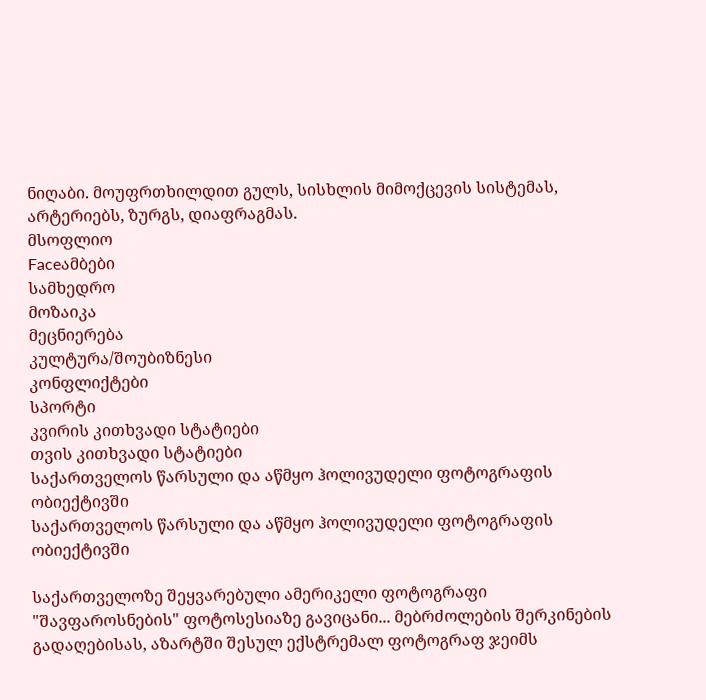ნიღაბი. მოუფრთხილდით გულს, სისხლის მიმოქცევის სისტემას, არტერიებს, ზურგს, დიაფრაგმას.
მსოფლიო
Faceამბები
სამხედრო
მოზაიკა
მეცნიერება
კულტურა/შოუბიზნესი
კონფლიქტები
სპორტი
კვირის კითხვადი სტატიები
თვის კითხვადი სტატიები
საქართველოს წარსული და აწმყო ჰოლივუდელი ფოტოგრაფის ობიექტივში
საქართველოს წარსული და აწმყო ჰოლივუდელი ფოტოგრაფის ობიექტივში

საქართველოზე შეყვარებული ამერიკელი ფოტოგრაფი "შავფაროსნების" ფოტოსესიაზე გავიცანი... მებრძოლების შერკინების გადაღებისას, აზარტში შესულ ექსტრემალ ფოტოგრაფ ჯეიმს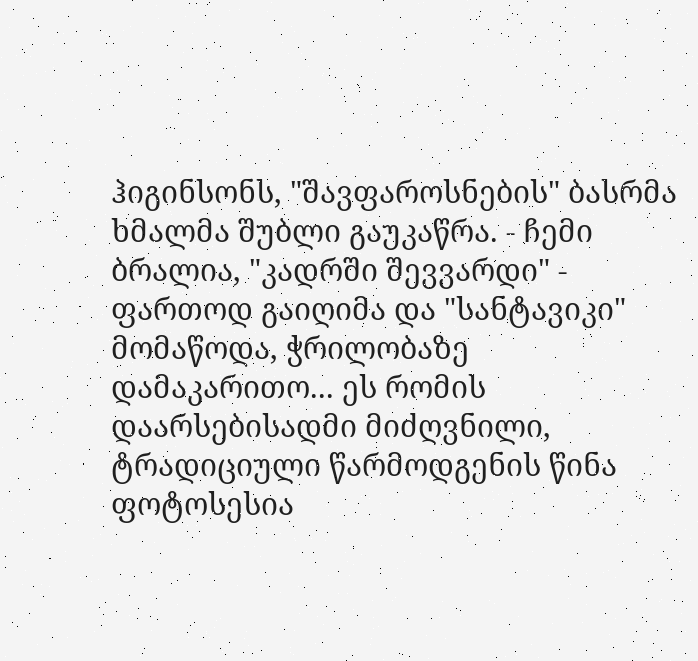ჰიგინსონს, "შავფაროსნების" ბასრმა ხმალმა შუბლი გაუკაწრა. - ჩემი ბრალია, "კადრში შევვარდი" - ფართოდ გაიღიმა და "სანტავიკი" მომაწოდა, ჭრილობაზე დამაკარითო... ეს რომის დაარსებისადმი მიძღვნილი, ტრადიციული წარმოდგენის წინა ფოტოსესია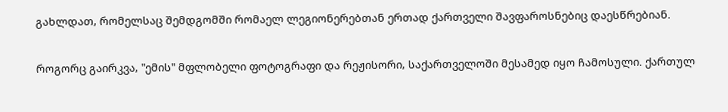გახლდათ, რომელსაც შემდგომში რომაელ ლეგიონერებთან ერთად ქართველი შავფაროსნებიც დაესწრებიან.

როგორც გაირკვა, "ემის" მფლობელი ფოტოგრაფი და რეჟისორი, საქართველოში მესამედ იყო ჩამოსული. ქართულ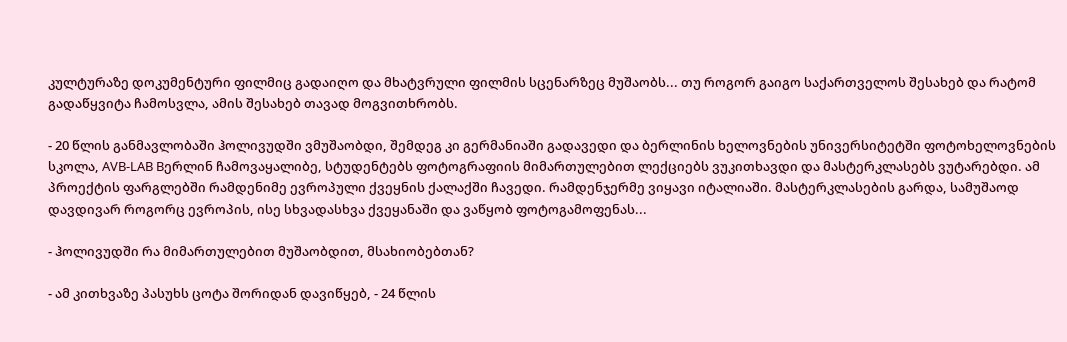კულტურაზე დოკუმენტური ფილმიც გადაიღო და მხატვრული ფილმის სცენარზეც მუშაობს... თუ როგორ გაიგო საქართველოს შესახებ და რატომ გადაწყვიტა ჩამოსვლა, ამის შესახებ თავად მოგვითხრობს.

- 20 წლის განმავლობაში ჰოლივუდში ვმუშაობდი, შემდეგ კი გერმანიაში გადავედი და ბერლინის ხელოვნების უნივერსიტეტში ფოტოხელოვნების სკოლა, AVB-LAB Bერლინ ჩამოვაყალიბე, სტუდენტებს ფოტოგრაფიის მიმართულებით ლექციებს ვუკითხავდი და მასტერკლასებს ვუტარებდი. ამ პროექტის ფარგლებში რამდენიმე ევროპული ქვეყნის ქალაქში ჩავედი. რამდენჯერმე ვიყავი იტალიაში. მასტერკლასების გარდა, სამუშაოდ დავდივარ როგორც ევროპის, ისე სხვადასხვა ქვეყანაში და ვაწყობ ფოტოგამოფენას...

- ჰოლივუდში რა მიმართულებით მუშაობდით, მსახიობებთან?

- ამ კითხვაზე პასუხს ცოტა შორიდან დავიწყებ, - 24 წლის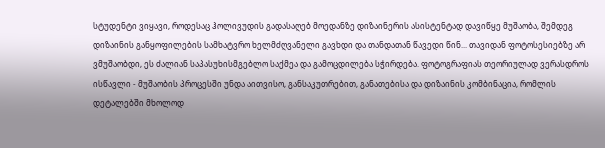სტუდენტი ვიყავი, როდესაც ჰოლივუდის გადასაღებ მოედანზე დიზაინერის ასისტენტად დავიწყე მუშაობა, შემდეგ დიზაინის განყოფილების სამხატვრო ხელმძღვანელი გავხდი და თანდათან წავედი წინ... თავიდან ფოტოსესიებზე არ ვმუშაობდი, ეს ძალიან საპასუხისმგებლო საქმეა და გამოცდილება სჭირდება. ფოტოგრაფიას თეორიულად ვერასდროს ისწავლი - მუშაობის პროცესში უნდა აითვისო, განსაკუთრებით, განათებისა და დიზაინის კომბინაცია, რომლის დეტალებში მხოლოდ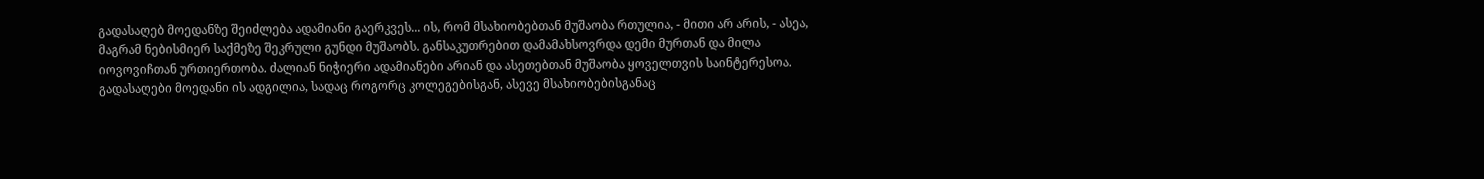გადასაღებ მოედანზე შეიძლება ადამიანი გაერკვეს... ის, რომ მსახიობებთან მუშაობა რთულია, - მითი არ არის, - ასეა, მაგრამ ნებისმიერ საქმეზე შეკრული გუნდი მუშაობს. განსაკუთრებით დამამახსოვრდა დემი მურთან და მილა იოვოვიჩთან ურთიერთობა. ძალიან ნიჭიერი ადამიანები არიან და ასეთებთან მუშაობა ყოველთვის საინტერესოა. გადასაღები მოედანი ის ადგილია, სადაც როგორც კოლეგებისგან, ასევე მსახიობებისგანაც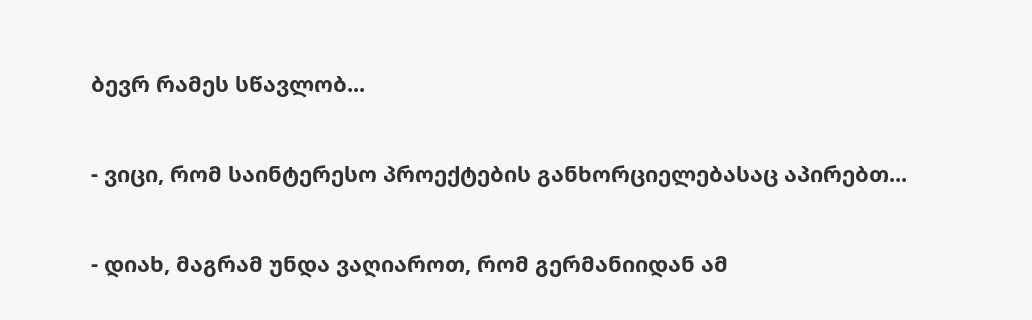ბევრ რამეს სწავლობ...

- ვიცი, რომ საინტერესო პროექტების განხორციელებასაც აპირებთ...

- დიახ, მაგრამ უნდა ვაღიაროთ, რომ გერმანიიდან ამ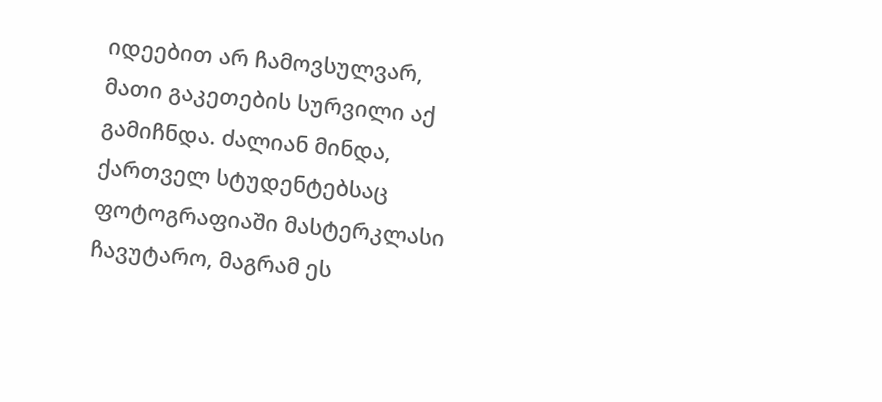იდეებით არ ჩამოვსულვარ, მათი გაკეთების სურვილი აქ გამიჩნდა. ძალიან მინდა, ქართველ სტუდენტებსაც ფოტოგრაფიაში მასტერკლასი ჩავუტარო, მაგრამ ეს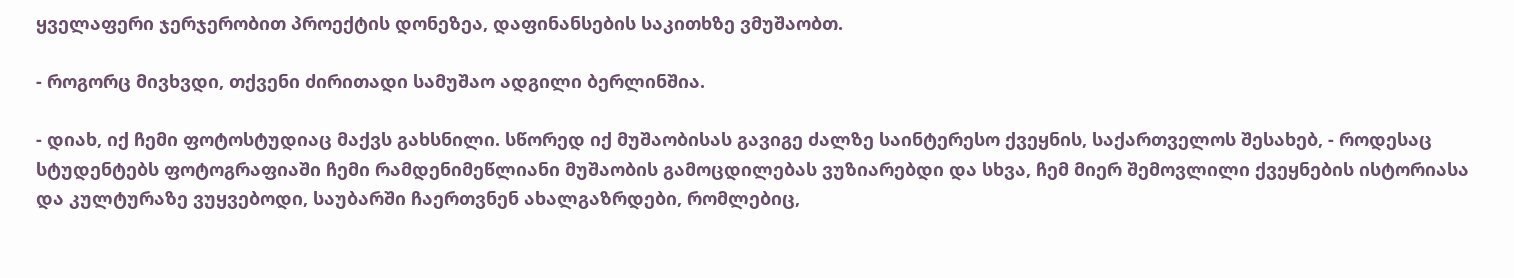ყველაფერი ჯერჯერობით პროექტის დონეზეა, დაფინანსების საკითხზე ვმუშაობთ.

- როგორც მივხვდი, თქვენი ძირითადი სამუშაო ადგილი ბერლინშია.

- დიახ, იქ ჩემი ფოტოსტუდიაც მაქვს გახსნილი. სწორედ იქ მუშაობისას გავიგე ძალზე საინტერესო ქვეყნის, საქართველოს შესახებ, - როდესაც სტუდენტებს ფოტოგრაფიაში ჩემი რამდენიმეწლიანი მუშაობის გამოცდილებას ვუზიარებდი და სხვა, ჩემ მიერ შემოვლილი ქვეყნების ისტორიასა და კულტურაზე ვუყვებოდი, საუბარში ჩაერთვნენ ახალგაზრდები, რომლებიც,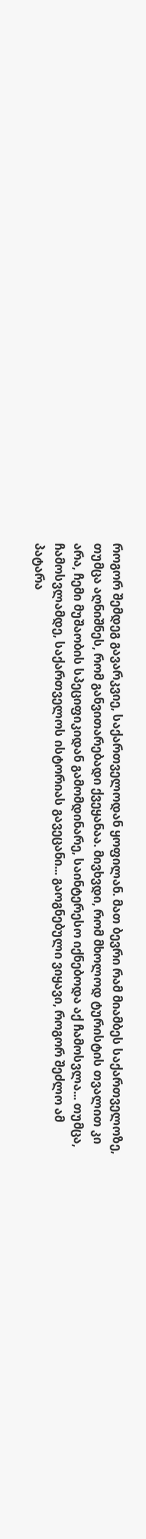როგორ შემდეგ გავარკვიე, საქართველოდან ყოფილან. მათ ბევრი რამ მიამბეს საქართველოზე, თუმცა აღნიშნეს, რომ განვითარებადი ქვეყანაა. მივხვდი, რომ მხოლოდ ტურისტის თვალით კი არა, ჩემი მუშაობის სპეციფიკიდან გამომდინარე, საინტერესო იქნებოდა აქ ჩამოსვლა... თუმცა, ჩამოსვლამდე, საქართველოს ისტორიას გავეცანი... გაოგნებული ვიყავი, როგორ შეძლო ამ პატარა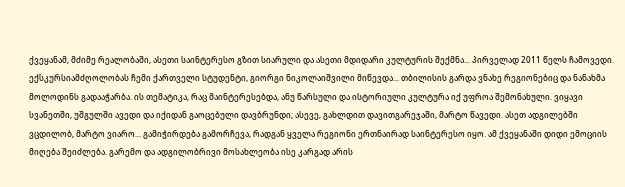ქვეყანამ, მძიმე რეალობაში, ასეთი საინტერესო გზით სიარული და ასეთი მდიდარი კულტურის შექმნა... პირველად 2011 წელს ჩამოვედი. ექსკურსიამძღოლობას ჩემი ქართველი სტუდენტი, გიორგი ნიკოლაიშვილი მიწევდა... თბილისის გარდა ვნახე რეგიონებიც და ნანახმა მოლოდინს გადააჭარბა. ის თემატიკა, რაც მაინტერესებდა, ანუ წარსული და ისტორიული კულტურა იქ უფროა შემონახული. ვიყავი სვანეთში, უშგულში ავედი და იქიდან გაოცებული დავბრუნდი; ასევე, გახლდით დავითგარეჯაში, მარტო წავედი. ასეთ ადგილებში ვცდილობ, მარტო ვიარო... გამიჭირდება გამორჩევა, რადგან ყველა რეგიონი ერთნაირად საინტერესო იყო. ამ ქვეყანაში დიდი ემოციის მიღება შეიძლება. გარემო და ადგილობრივი მოსახლეობა ისე კარგად არის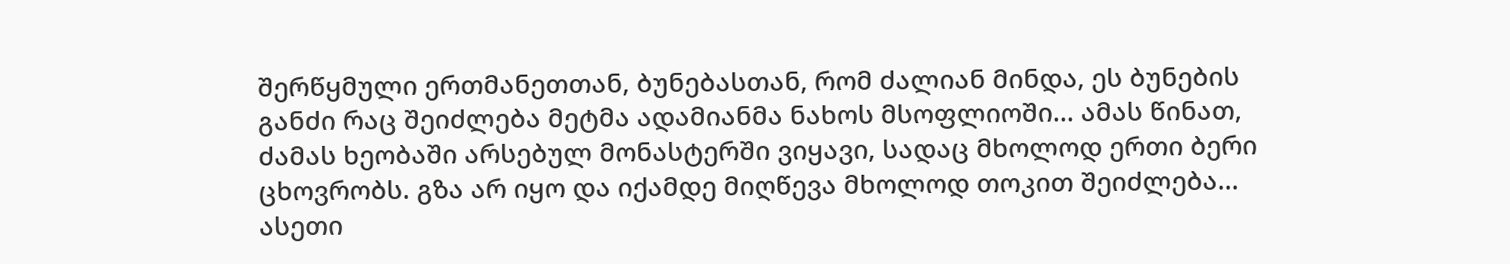შერწყმული ერთმანეთთან, ბუნებასთან, რომ ძალიან მინდა, ეს ბუნების განძი რაც შეიძლება მეტმა ადამიანმა ნახოს მსოფლიოში... ამას წინათ, ძამას ხეობაში არსებულ მონასტერში ვიყავი, სადაც მხოლოდ ერთი ბერი ცხოვრობს. გზა არ იყო და იქამდე მიღწევა მხოლოდ თოკით შეიძლება... ასეთი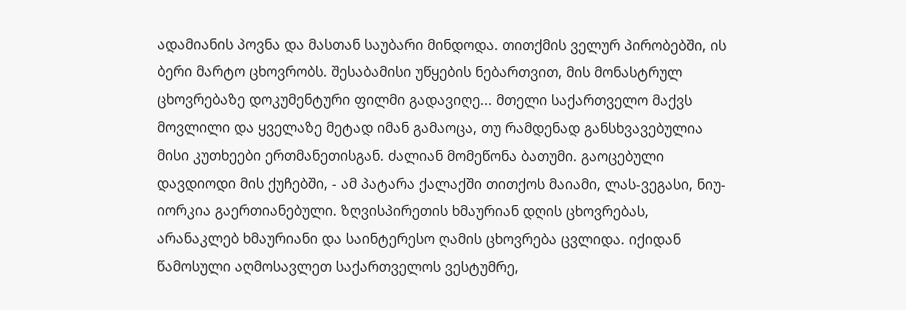ადამიანის პოვნა და მასთან საუბარი მინდოდა. თითქმის ველურ პირობებში, ის ბერი მარტო ცხოვრობს. შესაბამისი უწყების ნებართვით, მის მონასტრულ ცხოვრებაზე დოკუმენტური ფილმი გადავიღე... მთელი საქართველო მაქვს მოვლილი და ყველაზე მეტად იმან გამაოცა, თუ რამდენად განსხვავებულია მისი კუთხეები ერთმანეთისგან. ძალიან მომეწონა ბათუმი. გაოცებული დავდიოდი მის ქუჩებში, - ამ პატარა ქალაქში თითქოს მაიამი, ლას-ვეგასი, ნიუ-იორკია გაერთიანებული. ზღვისპირეთის ხმაურიან დღის ცხოვრებას, არანაკლებ ხმაურიანი და საინტერესო ღამის ცხოვრება ცვლიდა. იქიდან წამოსული აღმოსავლეთ საქართველოს ვესტუმრე,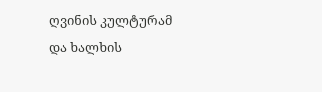ღვინის კულტურამ და ხალხის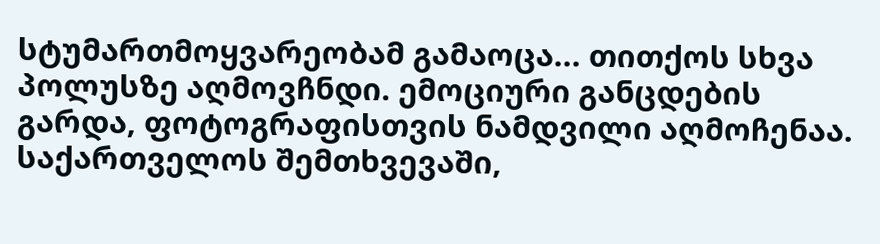სტუმართმოყვარეობამ გამაოცა... თითქოს სხვა პოლუსზე აღმოვჩნდი. ემოციური განცდების გარდა, ფოტოგრაფისთვის ნამდვილი აღმოჩენაა. საქართველოს შემთხვევაში,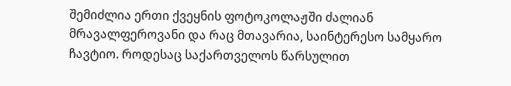შემიძლია ერთი ქვეყნის ფოტოკოლაჟში ძალიან მრავალფეროვანი და რაც მთავარია, საინტერესო სამყარო ჩავტიო. როდესაც საქართველოს წარსულით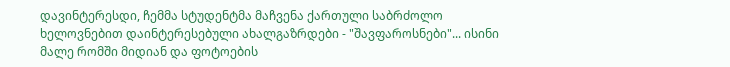დავინტერესდი, ჩემმა სტუდენტმა მაჩვენა ქართული საბრძოლო ხელოვნებით დაინტერესებული ახალგაზრდები - "შავფაროსნები"... ისინი მალე რომში მიდიან და ფოტოების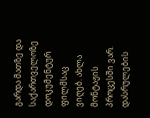გარდა მათზე და საქართველოზე დოკუმენტურ ფილმსაც ვიღებ. ახლა მონტაჟის პროცესში ვარ. დასრულების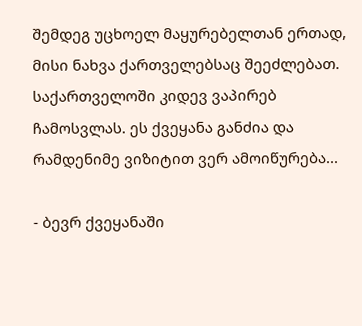შემდეგ უცხოელ მაყურებელთან ერთად, მისი ნახვა ქართველებსაც შეეძლებათ. საქართველოში კიდევ ვაპირებ ჩამოსვლას. ეს ქვეყანა განძია და რამდენიმე ვიზიტით ვერ ამოიწურება...

- ბევრ ქვეყანაში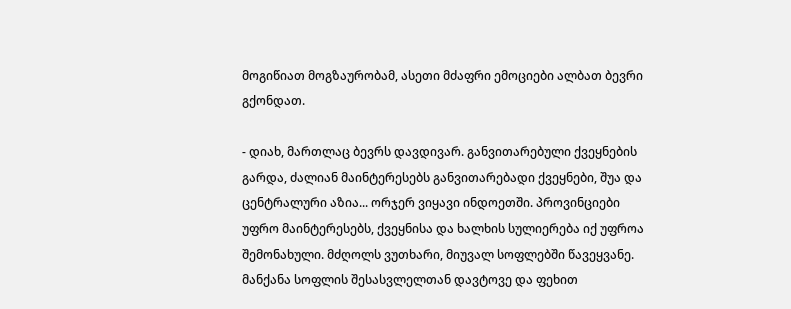მოგიწიათ მოგზაურობამ, ასეთი მძაფრი ემოციები ალბათ ბევრი გქონდათ.

- დიახ, მართლაც ბევრს დავდივარ. განვითარებული ქვეყნების გარდა, ძალიან მაინტერესებს განვითარებადი ქვეყნები, შუა და ცენტრალური აზია... ორჯერ ვიყავი ინდოეთში. პროვინციები უფრო მაინტერესებს, ქვეყნისა და ხალხის სულიერება იქ უფროა შემონახული. მძღოლს ვუთხარი, მიუვალ სოფლებში წავეყვანე. მანქანა სოფლის შესასვლელთან დავტოვე და ფეხით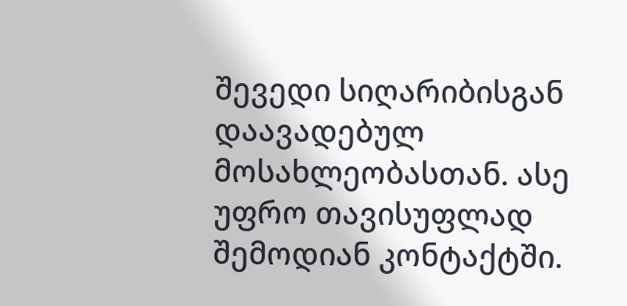შევედი სიღარიბისგან დაავადებულ მოსახლეობასთან. ასე უფრო თავისუფლად შემოდიან კონტაქტში.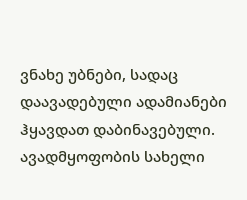ვნახე უბნები, სადაც დაავადებული ადამიანები ჰყავდათ დაბინავებული. ავადმყოფობის სახელი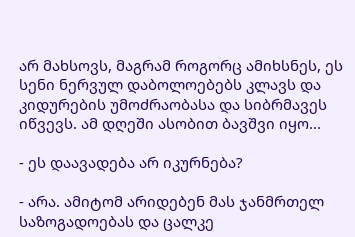არ მახსოვს, მაგრამ როგორც ამიხსნეს, ეს სენი ნერვულ დაბოლოებებს კლავს და კიდურების უმოძრაობასა და სიბრმავეს იწვევს. ამ დღეში ასობით ბავშვი იყო...

- ეს დაავადება არ იკურნება?

- არა. ამიტომ არიდებენ მას ჯანმრთელ საზოგადოებას და ცალკე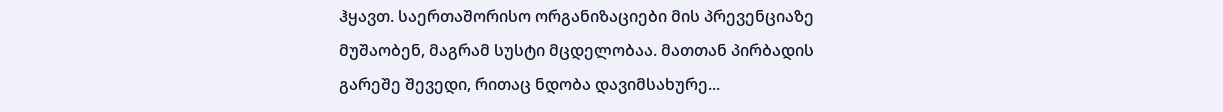ჰყავთ. საერთაშორისო ორგანიზაციები მის პრევენციაზე მუშაობენ, მაგრამ სუსტი მცდელობაა. მათთან პირბადის გარეშე შევედი, რითაც ნდობა დავიმსახურე...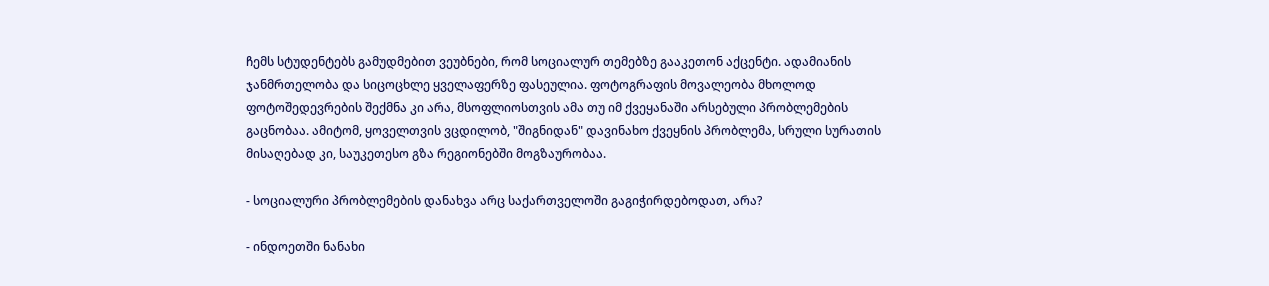ჩემს სტუდენტებს გამუდმებით ვეუბნები, რომ სოციალურ თემებზე გააკეთონ აქცენტი. ადამიანის ჯანმრთელობა და სიცოცხლე ყველაფერზე ფასეულია. ფოტოგრაფის მოვალეობა მხოლოდ ფოტოშედევრების შექმნა კი არა, მსოფლიოსთვის ამა თუ იმ ქვეყანაში არსებული პრობლემების გაცნობაა. ამიტომ, ყოველთვის ვცდილობ, "შიგნიდან" დავინახო ქვეყნის პრობლემა, სრული სურათის მისაღებად კი, საუკეთესო გზა რეგიონებში მოგზაურობაა.

- სოციალური პრობლემების დანახვა არც საქართველოში გაგიჭირდებოდათ, არა?

- ინდოეთში ნანახი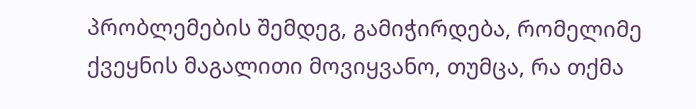პრობლემების შემდეგ, გამიჭირდება, რომელიმე ქვეყნის მაგალითი მოვიყვანო, თუმცა, რა თქმა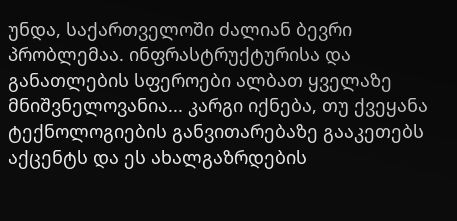უნდა, საქართველოში ძალიან ბევრი პრობლემაა. ინფრასტრუქტურისა და განათლების სფეროები ალბათ ყველაზე მნიშვნელოვანია... კარგი იქნება, თუ ქვეყანა ტექნოლოგიების განვითარებაზე გააკეთებს აქცენტს და ეს ახალგაზრდების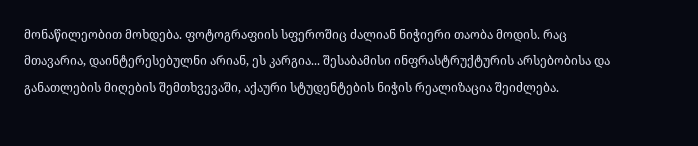მონაწილეობით მოხდება. ფოტოგრაფიის სფეროშიც ძალიან ნიჭიერი თაობა მოდის. რაც მთავარია, დაინტერესებულნი არიან, ეს კარგია... შესაბამისი ინფრასტრუქტურის არსებობისა და განათლების მიღების შემთხვევაში, აქაური სტუდენტების ნიჭის რეალიზაცია შეიძლება.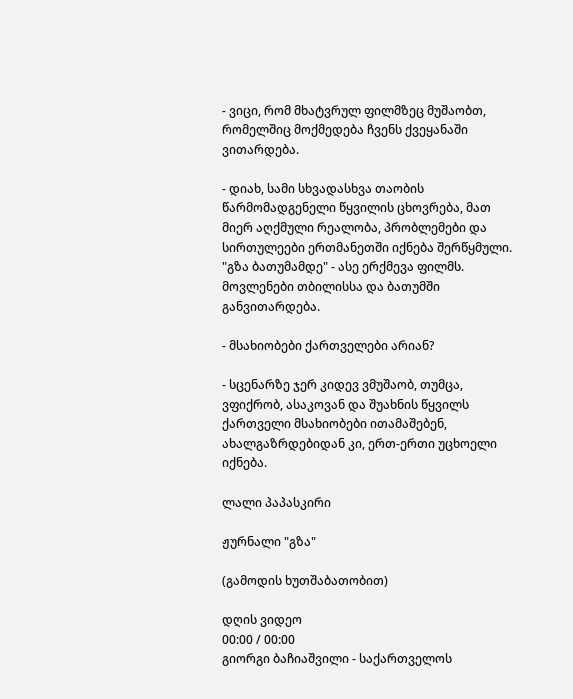- ვიცი, რომ მხატვრულ ფილმზეც მუშაობთ, რომელშიც მოქმედება ჩვენს ქვეყანაში ვითარდება.

- დიახ, სამი სხვადასხვა თაობის წარმომადგენელი წყვილის ცხოვრება, მათ მიერ აღქმული რეალობა, პრობლემები და სირთულეები ერთმანეთში იქნება შერწყმული. "გზა ბათუმამდე" - ასე ერქმევა ფილმს. მოვლენები თბილისსა და ბათუმში განვითარდება.

- მსახიობები ქართველები არიან?

- სცენარზე ჯერ კიდევ ვმუშაობ, თუმცა, ვფიქრობ, ასაკოვან და შუახნის წყვილს ქართველი მსახიობები ითამაშებენ, ახალგაზრდებიდან კი, ერთ-ერთი უცხოელი იქნება.

ლალი პაპასკირი

ჟურნალი "გზა"

(გამოდის ხუთშაბათობით)

დღის ვიდეო
00:00 / 00:00
გიორგი ბაჩიაშვილი - საქართველოს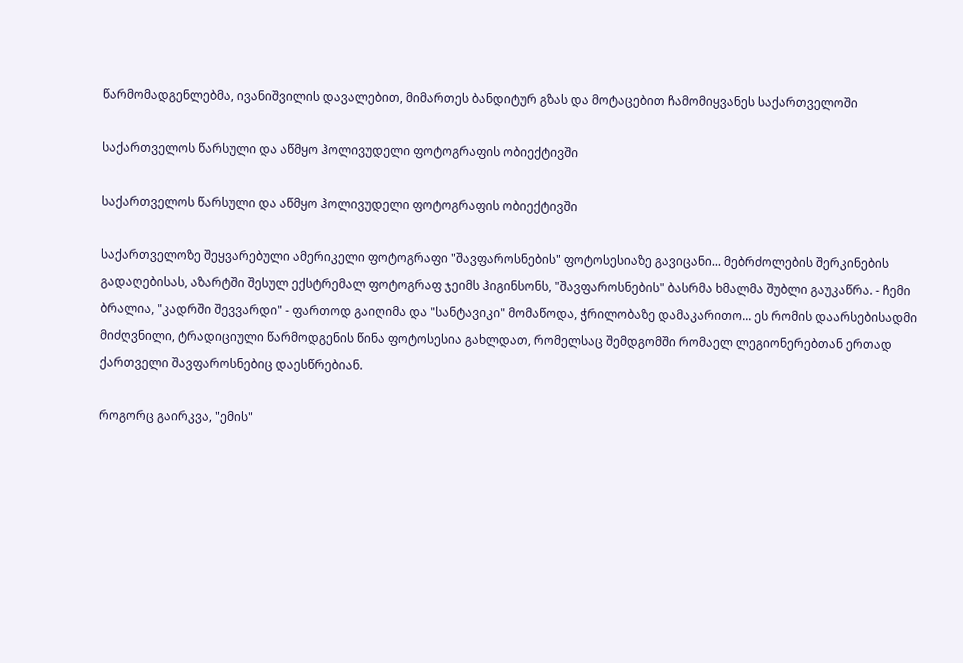წარმომადგენლებმა, ივანიშვილის დავალებით, მიმართეს ბანდიტურ გზას და მოტაცებით ჩამომიყვანეს საქართველოში

საქართველოს წარსული და აწმყო ჰოლივუდელი ფოტოგრაფის ობიექტივში

საქართველოს წარსული და აწმყო ჰოლივუდელი ფოტოგრაფის ობიექტივში

საქართველოზე შეყვარებული ამერიკელი ფოტოგრაფი "შავფაროსნების" ფოტოსესიაზე გავიცანი... მებრძოლების შერკინების გადაღებისას, აზარტში შესულ ექსტრემალ ფოტოგრაფ ჯეიმს ჰიგინსონს, "შავფაროსნების" ბასრმა ხმალმა შუბლი გაუკაწრა. - ჩემი ბრალია, "კადრში შევვარდი" - ფართოდ გაიღიმა და "სანტავიკი" მომაწოდა, ჭრილობაზე დამაკარითო... ეს რომის დაარსებისადმი მიძღვნილი, ტრადიციული წარმოდგენის წინა ფოტოსესია გახლდათ, რომელსაც შემდგომში რომაელ ლეგიონერებთან ერთად ქართველი შავფაროსნებიც დაესწრებიან.

როგორც გაირკვა, "ემის"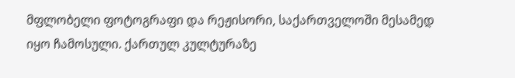მფლობელი ფოტოგრაფი და რეჟისორი, საქართველოში მესამედ იყო ჩამოსული. ქართულ კულტურაზე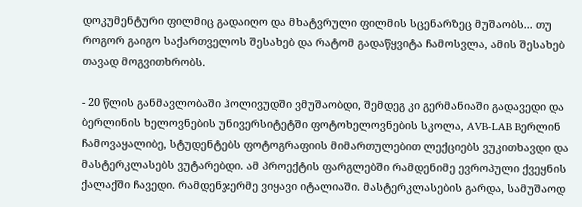დოკუმენტური ფილმიც გადაიღო და მხატვრული ფილმის სცენარზეც მუშაობს... თუ როგორ გაიგო საქართველოს შესახებ და რატომ გადაწყვიტა ჩამოსვლა, ამის შესახებ თავად მოგვითხრობს.

- 20 წლის განმავლობაში ჰოლივუდში ვმუშაობდი, შემდეგ კი გერმანიაში გადავედი და ბერლინის ხელოვნების უნივერსიტეტში ფოტოხელოვნების სკოლა, AVB-LAB Bერლინ ჩამოვაყალიბე, სტუდენტებს ფოტოგრაფიის მიმართულებით ლექციებს ვუკითხავდი და მასტერკლასებს ვუტარებდი. ამ პროექტის ფარგლებში რამდენიმე ევროპული ქვეყნის ქალაქში ჩავედი. რამდენჯერმე ვიყავი იტალიაში. მასტერკლასების გარდა, სამუშაოდ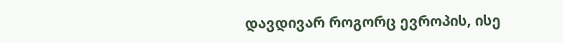დავდივარ როგორც ევროპის, ისე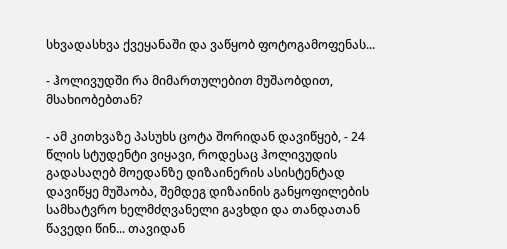სხვადასხვა ქვეყანაში და ვაწყობ ფოტოგამოფენას...

- ჰოლივუდში რა მიმართულებით მუშაობდით, მსახიობებთან?

- ამ კითხვაზე პასუხს ცოტა შორიდან დავიწყებ, - 24 წლის სტუდენტი ვიყავი, როდესაც ჰოლივუდის გადასაღებ მოედანზე დიზაინერის ასისტენტად დავიწყე მუშაობა, შემდეგ დიზაინის განყოფილების სამხატვრო ხელმძღვანელი გავხდი და თანდათან წავედი წინ... თავიდან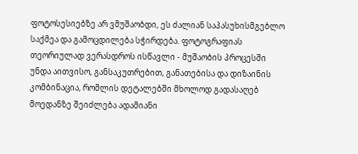ფოტოსესიებზე არ ვმუშაობდი, ეს ძალიან საპასუხისმგებლო საქმეა და გამოცდილება სჭირდება. ფოტოგრაფიას თეორიულად ვერასდროს ისწავლი - მუშაობის პროცესში უნდა აითვისო, განსაკუთრებით, განათებისა და დიზაინის კომბინაცია, რომლის დეტალებში მხოლოდ გადასაღებ მოედანზე შეიძლება ადამიანი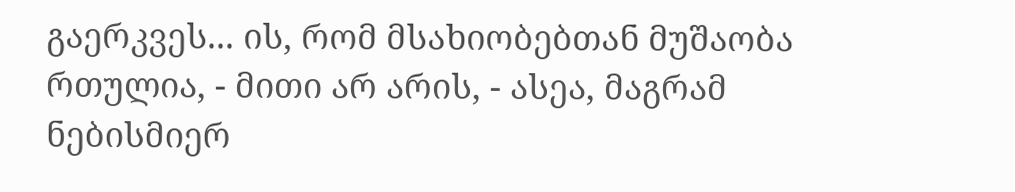გაერკვეს... ის, რომ მსახიობებთან მუშაობა რთულია, - მითი არ არის, - ასეა, მაგრამ ნებისმიერ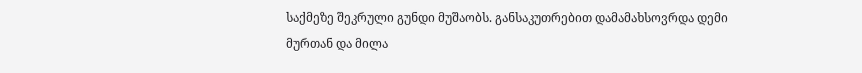საქმეზე შეკრული გუნდი მუშაობს. განსაკუთრებით დამამახსოვრდა დემი მურთან და მილა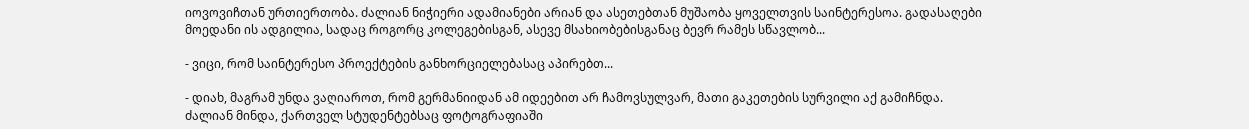იოვოვიჩთან ურთიერთობა. ძალიან ნიჭიერი ადამიანები არიან და ასეთებთან მუშაობა ყოველთვის საინტერესოა. გადასაღები მოედანი ის ადგილია, სადაც როგორც კოლეგებისგან, ასევე მსახიობებისგანაც ბევრ რამეს სწავლობ...

- ვიცი, რომ საინტერესო პროექტების განხორციელებასაც აპირებთ...

- დიახ, მაგრამ უნდა ვაღიაროთ, რომ გერმანიიდან ამ იდეებით არ ჩამოვსულვარ, მათი გაკეთების სურვილი აქ გამიჩნდა. ძალიან მინდა, ქართველ სტუდენტებსაც ფოტოგრაფიაში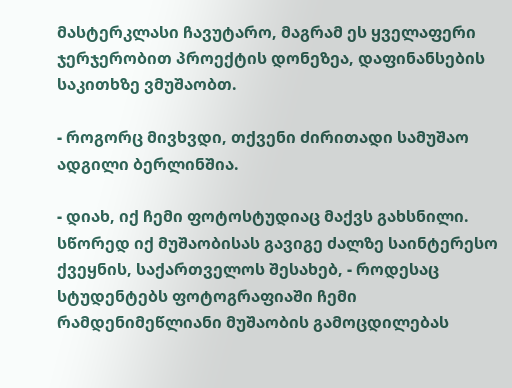მასტერკლასი ჩავუტარო, მაგრამ ეს ყველაფერი ჯერჯერობით პროექტის დონეზეა, დაფინანსების საკითხზე ვმუშაობთ.

- როგორც მივხვდი, თქვენი ძირითადი სამუშაო ადგილი ბერლინშია.

- დიახ, იქ ჩემი ფოტოსტუდიაც მაქვს გახსნილი. სწორედ იქ მუშაობისას გავიგე ძალზე საინტერესო ქვეყნის, საქართველოს შესახებ, - როდესაც სტუდენტებს ფოტოგრაფიაში ჩემი რამდენიმეწლიანი მუშაობის გამოცდილებას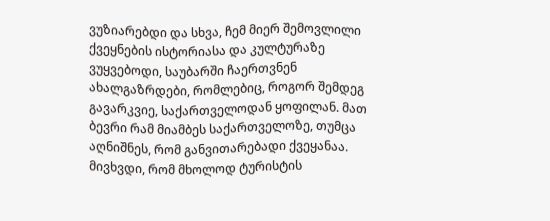ვუზიარებდი და სხვა, ჩემ მიერ შემოვლილი ქვეყნების ისტორიასა და კულტურაზე ვუყვებოდი, საუბარში ჩაერთვნენ ახალგაზრდები, რომლებიც, როგორ შემდეგ გავარკვიე, საქართველოდან ყოფილან. მათ ბევრი რამ მიამბეს საქართველოზე, თუმცა აღნიშნეს, რომ განვითარებადი ქვეყანაა. მივხვდი, რომ მხოლოდ ტურისტის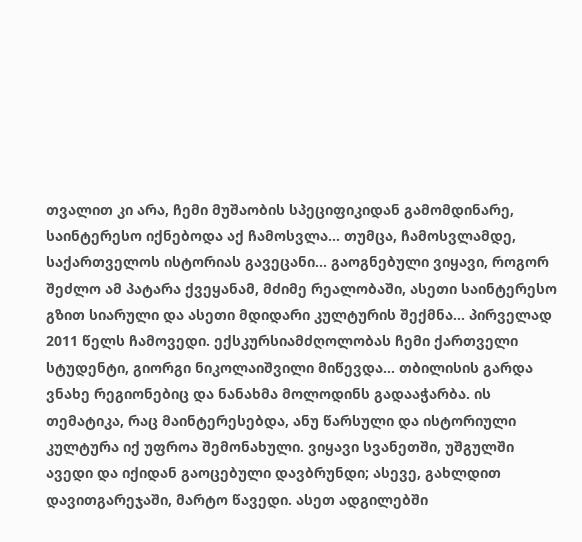თვალით კი არა, ჩემი მუშაობის სპეციფიკიდან გამომდინარე, საინტერესო იქნებოდა აქ ჩამოსვლა... თუმცა, ჩამოსვლამდე, საქართველოს ისტორიას გავეცანი... გაოგნებული ვიყავი, როგორ შეძლო ამ პატარა ქვეყანამ, მძიმე რეალობაში, ასეთი საინტერესო გზით სიარული და ასეთი მდიდარი კულტურის შექმნა... პირველად 2011 წელს ჩამოვედი. ექსკურსიამძღოლობას ჩემი ქართველი სტუდენტი, გიორგი ნიკოლაიშვილი მიწევდა... თბილისის გარდა ვნახე რეგიონებიც და ნანახმა მოლოდინს გადააჭარბა. ის თემატიკა, რაც მაინტერესებდა, ანუ წარსული და ისტორიული კულტურა იქ უფროა შემონახული. ვიყავი სვანეთში, უშგულში ავედი და იქიდან გაოცებული დავბრუნდი; ასევე, გახლდით დავითგარეჯაში, მარტო წავედი. ასეთ ადგილებში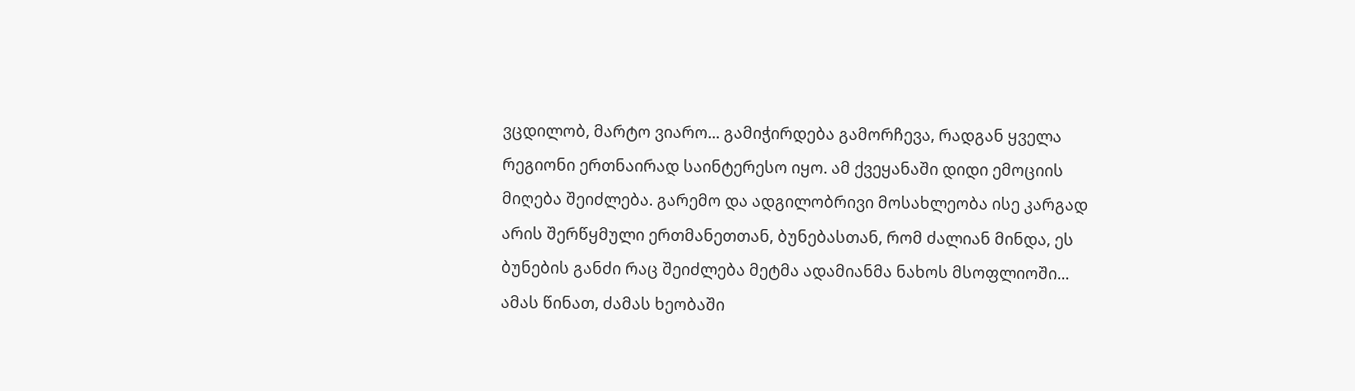ვცდილობ, მარტო ვიარო... გამიჭირდება გამორჩევა, რადგან ყველა რეგიონი ერთნაირად საინტერესო იყო. ამ ქვეყანაში დიდი ემოციის მიღება შეიძლება. გარემო და ადგილობრივი მოსახლეობა ისე კარგად არის შერწყმული ერთმანეთთან, ბუნებასთან, რომ ძალიან მინდა, ეს ბუნების განძი რაც შეიძლება მეტმა ადამიანმა ნახოს მსოფლიოში... ამას წინათ, ძამას ხეობაში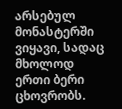არსებულ მონასტერში ვიყავი, სადაც მხოლოდ ერთი ბერი ცხოვრობს.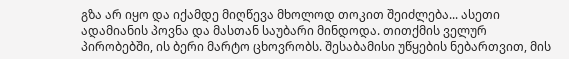გზა არ იყო და იქამდე მიღწევა მხოლოდ თოკით შეიძლება... ასეთი ადამიანის პოვნა და მასთან საუბარი მინდოდა. თითქმის ველურ პირობებში, ის ბერი მარტო ცხოვრობს. შესაბამისი უწყების ნებართვით, მის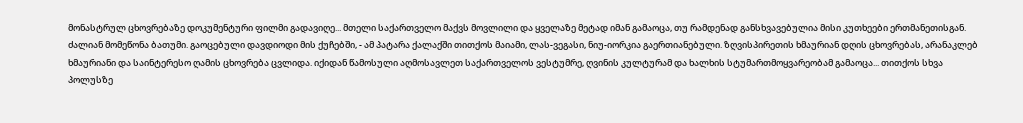მონასტრულ ცხოვრებაზე დოკუმენტური ფილმი გადავიღე... მთელი საქართველო მაქვს მოვლილი და ყველაზე მეტად იმან გამაოცა, თუ რამდენად განსხვავებულია მისი კუთხეები ერთმანეთისგან. ძალიან მომეწონა ბათუმი. გაოცებული დავდიოდი მის ქუჩებში, - ამ პატარა ქალაქში თითქოს მაიამი, ლას-ვეგასი, ნიუ-იორკია გაერთიანებული. ზღვისპირეთის ხმაურიან დღის ცხოვრებას, არანაკლებ ხმაურიანი და საინტერესო ღამის ცხოვრება ცვლიდა. იქიდან წამოსული აღმოსავლეთ საქართველოს ვესტუმრე, ღვინის კულტურამ და ხალხის სტუმართმოყვარეობამ გამაოცა... თითქოს სხვა პოლუსზე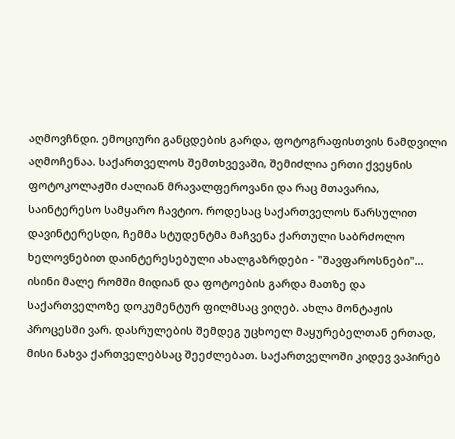აღმოვჩნდი. ემოციური განცდების გარდა, ფოტოგრაფისთვის ნამდვილი აღმოჩენაა. საქართველოს შემთხვევაში, შემიძლია ერთი ქვეყნის ფოტოკოლაჟში ძალიან მრავალფეროვანი და რაც მთავარია, საინტერესო სამყარო ჩავტიო. როდესაც საქართველოს წარსულით დავინტერესდი, ჩემმა სტუდენტმა მაჩვენა ქართული საბრძოლო ხელოვნებით დაინტერესებული ახალგაზრდები - "შავფაროსნები"... ისინი მალე რომში მიდიან და ფოტოების გარდა მათზე და საქართველოზე დოკუმენტურ ფილმსაც ვიღებ. ახლა მონტაჟის პროცესში ვარ. დასრულების შემდეგ უცხოელ მაყურებელთან ერთად, მისი ნახვა ქართველებსაც შეეძლებათ. საქართველოში კიდევ ვაპირებ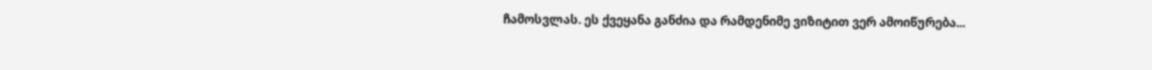ჩამოსვლას. ეს ქვეყანა განძია და რამდენიმე ვიზიტით ვერ ამოიწურება...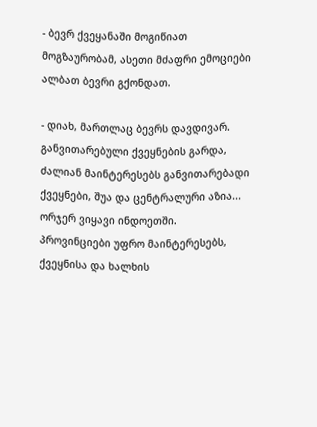- ბევრ ქვეყანაში მოგიწიათ მოგზაურობამ, ასეთი მძაფრი ემოციები ალბათ ბევრი გქონდათ.

- დიახ, მართლაც ბევრს დავდივარ. განვითარებული ქვეყნების გარდა, ძალიან მაინტერესებს განვითარებადი ქვეყნები, შუა და ცენტრალური აზია... ორჯერ ვიყავი ინდოეთში. პროვინციები უფრო მაინტერესებს, ქვეყნისა და ხალხის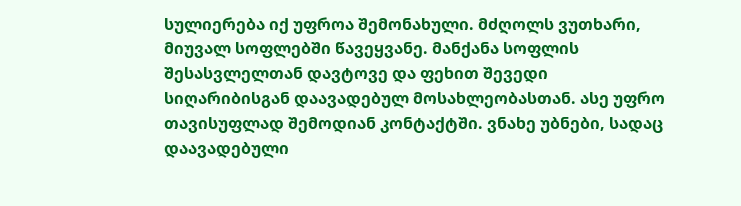სულიერება იქ უფროა შემონახული. მძღოლს ვუთხარი, მიუვალ სოფლებში წავეყვანე. მანქანა სოფლის შესასვლელთან დავტოვე და ფეხით შევედი სიღარიბისგან დაავადებულ მოსახლეობასთან. ასე უფრო თავისუფლად შემოდიან კონტაქტში. ვნახე უბნები, სადაც დაავადებული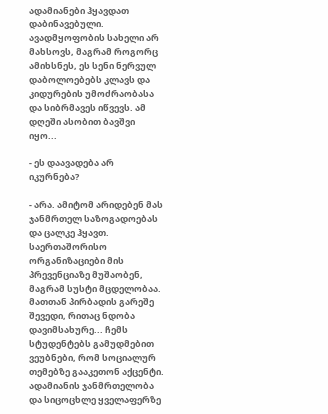ადამიანები ჰყავდათ დაბინავებული. ავადმყოფობის სახელი არ მახსოვს, მაგრამ როგორც ამიხსნეს, ეს სენი ნერვულ დაბოლოებებს კლავს და კიდურების უმოძრაობასა და სიბრმავეს იწვევს. ამ დღეში ასობით ბავშვი იყო...

- ეს დაავადება არ იკურნება?

- არა. ამიტომ არიდებენ მას ჯანმრთელ საზოგადოებას და ცალკე ჰყავთ. საერთაშორისო ორგანიზაციები მის პრევენციაზე მუშაობენ, მაგრამ სუსტი მცდელობაა. მათთან პირბადის გარეშე შევედი, რითაც ნდობა დავიმსახურე... ჩემს სტუდენტებს გამუდმებით ვეუბნები, რომ სოციალურ თემებზე გააკეთონ აქცენტი. ადამიანის ჯანმრთელობა და სიცოცხლე ყველაფერზე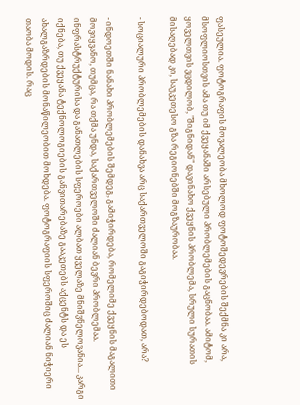ფასეულია. ფოტოგრაფის მოვალეობა მხოლოდ ფოტოშედევრების შექმნა კი არა, მსოფლიოსთვის ამა თუ იმ ქვეყანაში არსებული პრობლემების გაცნობაა. ამიტომ, ყოველთვის ვცდილობ, "შიგნიდან" დავინახო ქვეყნის პრობლემა, სრული სურათის მისაღებად კი, საუკეთესო გზა რეგიონებში მოგზაურობაა.

- სოციალური პრობლემების დანახვა არც საქართველოში გაგიჭირდებოდათ, არა?

- ინდოეთში ნანახი პრობლემების შემდეგ, გამიჭირდება, რომელიმე ქვეყნის მაგალითი მოვიყვანო, თუმცა, რა თქმა უნდა, საქართველოში ძალიან ბევრი პრობლემაა. ინფრასტრუქტურისა და განათლების სფეროები ალბათ ყველაზე მნიშვნელოვანია... კარგი იქნება, თუ ქვეყანა ტექნოლოგიების განვითარებაზე გააკეთებს აქცენტს და ეს ახალგაზრდების მონაწილეობით მოხდება. ფოტოგრაფიის სფეროშიც ძალიან ნიჭიერი თაობა მოდის. რაც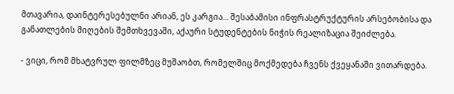მთავარია, დაინტერესებულნი არიან, ეს კარგია... შესაბამისი ინფრასტრუქტურის არსებობისა და განათლების მიღების შემთხვევაში, აქაური სტუდენტების ნიჭის რეალიზაცია შეიძლება.

- ვიცი, რომ მხატვრულ ფილმზეც მუშაობთ, რომელშიც მოქმედება ჩვენს ქვეყანაში ვითარდება.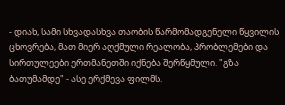- დიახ, სამი სხვადასხვა თაობის წარმომადგენელი წყვილის ცხოვრება, მათ მიერ აღქმული რეალობა, პრობლემები და სირთულეები ერთმანეთში იქნება შერწყმული. "გზა ბათუმამდე" - ასე ერქმევა ფილმს.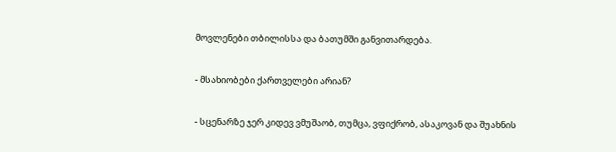მოვლენები თბილისსა და ბათუმში განვითარდება.

- მსახიობები ქართველები არიან?

- სცენარზე ჯერ კიდევ ვმუშაობ, თუმცა, ვფიქრობ, ასაკოვან და შუახნის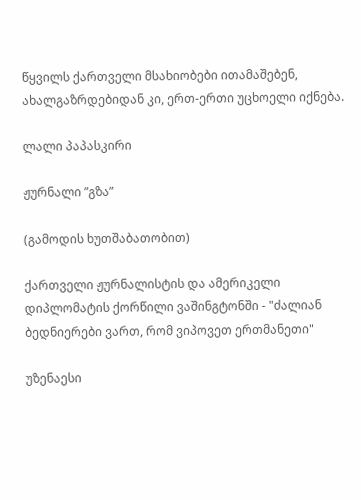წყვილს ქართველი მსახიობები ითამაშებენ, ახალგაზრდებიდან კი, ერთ-ერთი უცხოელი იქნება.

ლალი პაპასკირი

ჟურნალი ”გზა”

(გამოდის ხუთშაბათობით)

ქართველი ჟურნალისტის და ამერიკელი დიპლომატის ქორწილი ვაშინგტონში - "ძალიან ბედნიერები ვართ, რომ ვიპოვეთ ერთმანეთი"

უზენაესი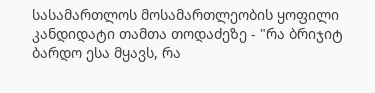სასამართლოს მოსამართლეობის ყოფილი კანდიდატი თამთა თოდაძეზე - "რა ბრიჯიტ ბარდო ესა მყავს, რა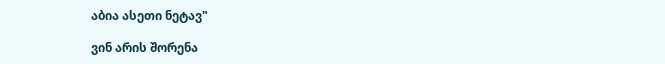აბია ასეთი ნეტავ"

ვინ არის შორენა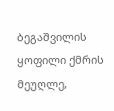ბეგაშვილის ყოფილი ქმრის მეუღლე,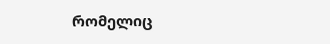რომელიც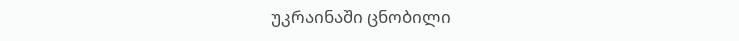უკრაინაში ცნობილი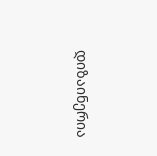დიზაინერია